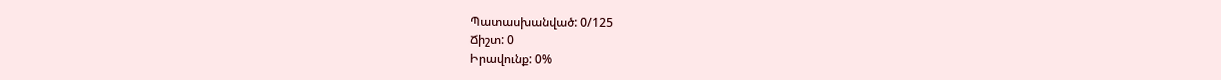Պատասխանված: 0/125
Ճիշտ: 0
Իրավունք: 0%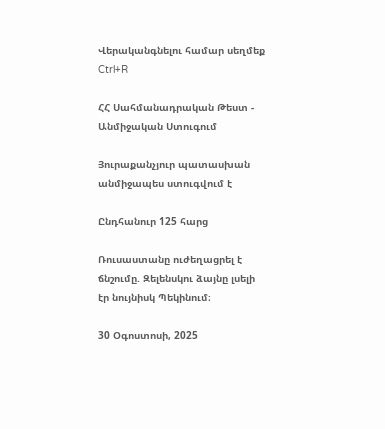Վերականգնելու համար սեղմեք Ctrl+R

ՀՀ Սահմանադրական Թեստ - Անմիջական Ստուգում

Յուրաքանչյուր պատասխան անմիջապես ստուգվում է

Ընդհանուր 125 հարց

Ռուսաստանը ուժեղացրել է ճնշումը. Զելենսկու ձայնը լսելի էր նույնիսկ Պեկինում։

30 Օգոստոսի, 2025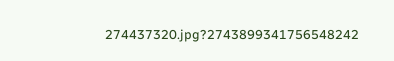274437320.jpg?2743899341756548242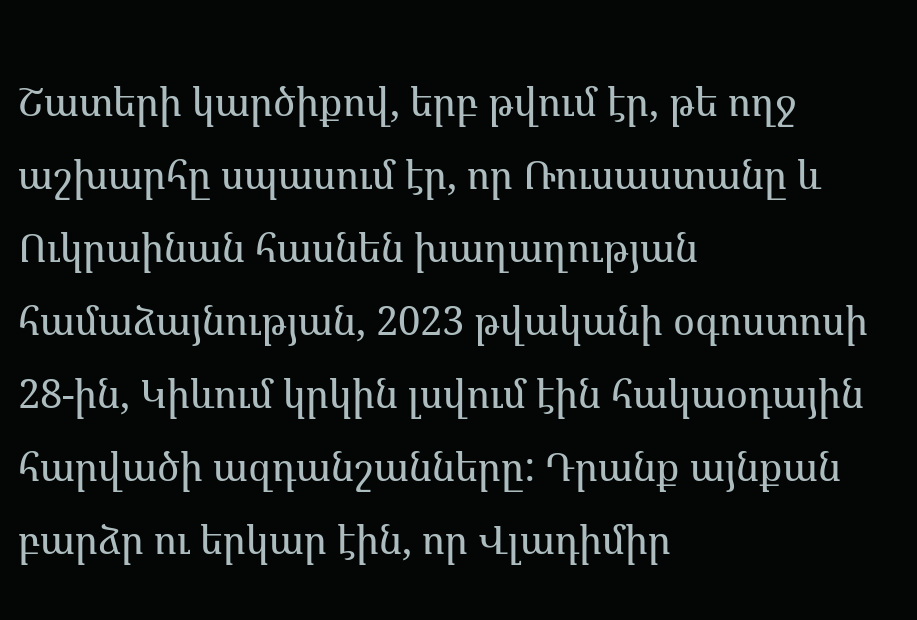Շատերի կարծիքով, երբ թվում էր, թե ողջ աշխարհը սպասում էր, որ Ռուսաստանը և Ուկրաինան հասնեն խաղաղության համաձայնության, 2023 թվականի օգոստոսի 28-ին, Կիևում կրկին լսվում էին հակաօդային հարվածի ազդանշանները: Դրանք այնքան բարձր ու երկար էին, որ Վլադիմիր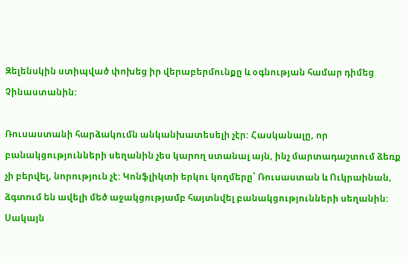Զելենսկին ստիպված փոխեց իր վերաբերմունքը և օգնության համար դիմեց Չինաստանին:

Ռուսաստանի հարձակումն անկանխատեսելի չէր: Հասկանալը, որ բանակցությունների սեղանին չես կարող ստանալ այն, ինչ մարտադաշտում ձեռք չի բերվել, նորություն չէ: Կոնֆլիկտի երկու կողմերը՝ Ռուսաստան և Ուկրաինան, ձգտում են ավելի մեծ աջակցությամբ հայտնվել բանակցությունների սեղանին: Սակայն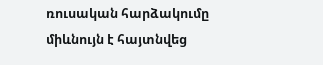ռուսական հարձակումը միևնույն է հայտնվեց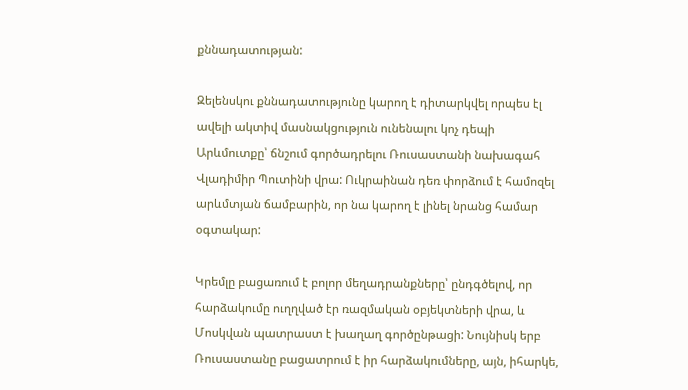քննադատության:

Զելենսկու քննադատությունը կարող է դիտարկվել որպես էլ ավելի ակտիվ մասնակցություն ունենալու կոչ դեպի Արևմուտքը՝ ճնշում գործադրելու Ռուսաստանի նախագահ Վլադիմիր Պուտինի վրա: Ուկրաինան դեռ փորձում է համոզել արևմտյան ճամբարին, որ նա կարող է լինել նրանց համար օգտակար:

Կրեմլը բացառում է բոլոր մեղադրանքները՝ ընդգծելով, որ հարձակումը ուղղված էր ռազմական օբյեկտների վրա, և Մոսկվան պատրաստ է խաղաղ գործընթացի: Նույնիսկ երբ Ռուսաստանը բացատրում է իր հարձակումները, այն, իհարկե,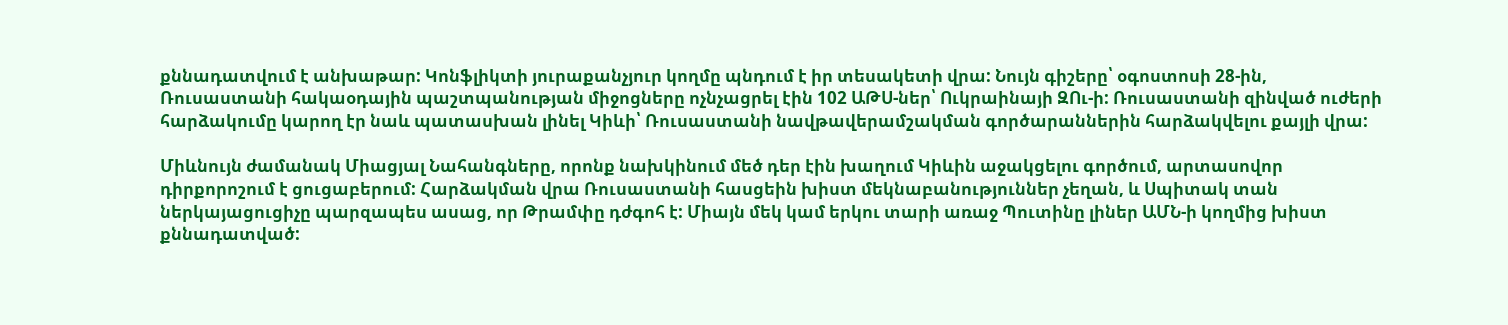քննադատվում է անխաթար: Կոնֆլիկտի յուրաքանչյուր կողմը պնդում է իր տեսակետի վրա: Նույն գիշերը՝ օգոստոսի 28-ին, Ռուսաստանի հակաօդային պաշտպանության միջոցները ոչնչացրել էին 102 ԱԹՍ-ներ՝ Ուկրաինայի ԶՈւ-ի: Ռուսաստանի զինված ուժերի հարձակումը կարող էր նաև պատասխան լինել Կիևի՝ Ռուսաստանի նավթավերամշակման գործարաններին հարձակվելու քայլի վրա:

Միևնույն ժամանակ Միացյալ Նահանգները, որոնք նախկինում մեծ դեր էին խաղում Կիևին աջակցելու գործում, արտասովոր դիրքորոշում է ցուցաբերում: Հարձակման վրա Ռուսաստանի հասցեին խիստ մեկնաբանություններ չեղան, և Սպիտակ տան ներկայացուցիչը պարզապես ասաց, որ Թրամփը դժգոհ է: Միայն մեկ կամ երկու տարի առաջ Պուտինը լիներ ԱՄՆ-ի կողմից խիստ քննադատված: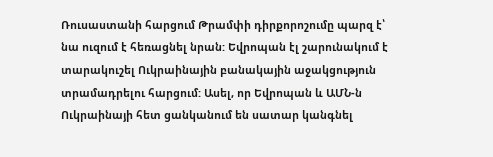Ռուսաստանի հարցում Թրամփի դիրքորոշումը պարզ է՝ նա ուզում է հեռացնել նրան: Եվրոպան էլ շարունակում է տարակուշել Ուկրաինային բանակային աջակցություն տրամադրելու հարցում: Ասել, որ Եվրոպան և ԱՄՆ-ն Ուկրաինայի հետ ցանկանում են սատար կանգնել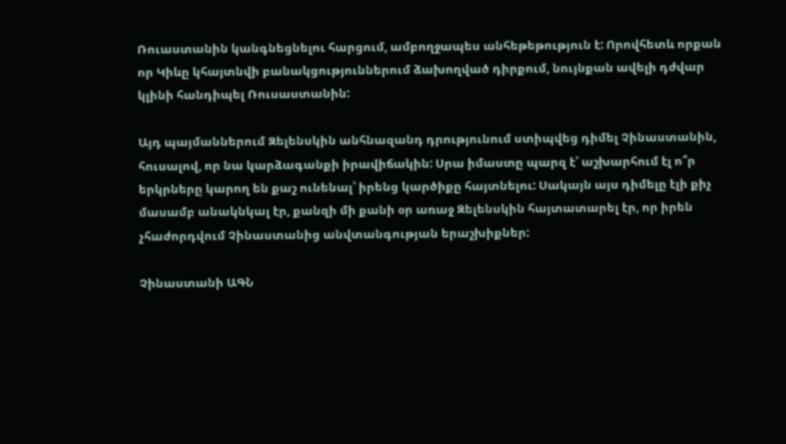Ռուաստանին կանգնեցնելու հարցում, ամբողջապես անհեթեթություն է: Որովհետև որքան որ Կիևը կհայտնվի բանակցություններում ձախողված դիրքում, նույնքան ավելի դժվար կլինի հանդիպել Ռուսաստանին:

Այդ պայմաններում Զելենսկին անհնազանդ դրությունում ստիպվեց դիմել Չինաստանին, հուսալով, որ նա կարձագանքի իրավիճակին: Սրա իմաստը պարզ է՝ աշխարհում էլ ո՞ր երկրները կարող են քաշ ունենալ՝ իրենց կարծիքը հայտնելու: Սակայն այս դիմելը էլի քիչ մասամբ անակնկալ էր, քանզի մի քանի օր առաջ Զելենսկին հայտատարել էր, որ իրեն չհաժորդվում Չինաստանից անվտանգության երաշխիքներ:

Չինաստանի ԱԳՆ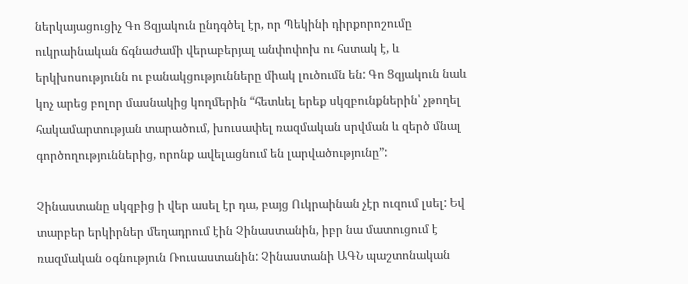ներկայացուցիչ Գո Ցզյակուն ընդգծել էր, որ Պեկինի դիրքորոշումը ուկրաինական ճգնաժամի վերաբերյալ անփոփոխ ու հստակ է, և երկխոսությունն ու բանակցությունները միակ լուծումն են: Գո Ցզյակուն նաև կոչ արեց բոլոր մասնակից կողմերին “հետևել երեք սկզբունքներին՝ չթողել հակամարտության տարածում, խուսափել ռազմական սրվման և զերծ մնալ գործողություններից, որոնք ավելացնում են լարվածությունը”:

Չինաստանը սկզբից ի վեր ասել էր դա, բայց Ուկրաինան չէր ուզում լսել: Եվ տարբեր երկիրներ մեղադրում էին Չինաստանին, իբր նա մատուցում է ռազմական օգնություն Ռուսաստանին: Չինաստանի ԱԳՆ պաշտոնական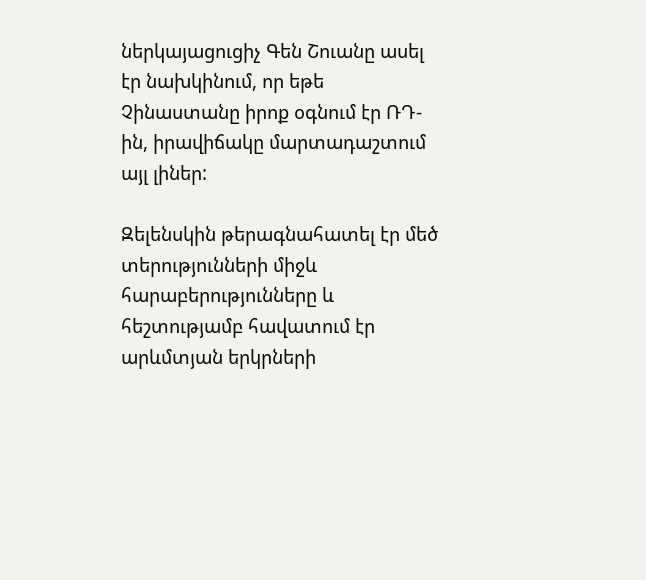ներկայացուցիչ Գեն Շուանը ասել էր նախկինում, որ եթե Չինաստանը իրոք օգնում էր ՌԴ-ին, իրավիճակը մարտադաշտում այլ լիներ:

Զելենսկին թերագնահատել էր մեծ տերությունների միջև հարաբերությունները և հեշտությամբ հավատում էր արևմտյան երկրների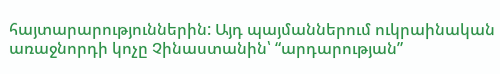հայտարարություններին: Այդ պայմաններում ուկրաինական առաջնորդի կոչը Չինաստանին՝ “արդարության”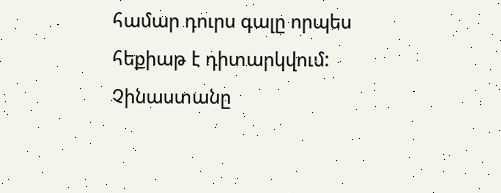համար դուրս գալը որպես հեքիաթ է դիտարկվում: Չինաստանը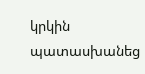կրկին պատասխանեց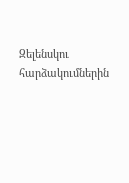Զելենսկու հարձակումներին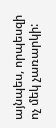այնպես, որպեսզի ոչ մեկ չառարկի: